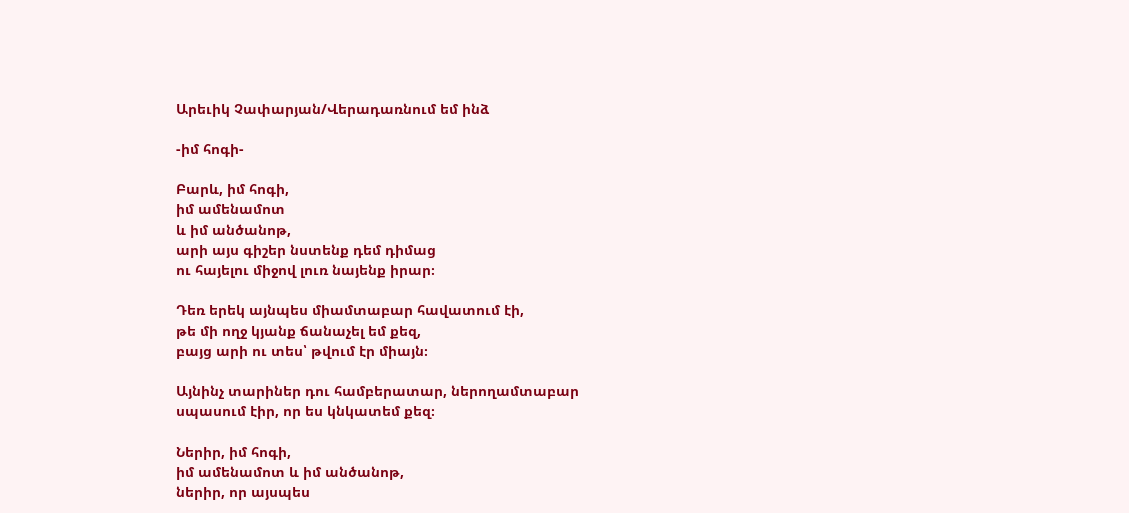Արեւիկ Չափարյան/Վերադառնում եմ ինձ

-իմ հոգի-

Բարև, իմ հոգի,
իմ ամենամոտ
և իմ անծանոթ,
արի այս գիշեր նստենք դեմ դիմաց
ու հայելու միջով լուռ նայենք իրար։

Դեռ երեկ այնպես միամտաբար հավատում էի,
թե մի ողջ կյանք ճանաչել եմ քեզ,
բայց արի ու տես՝ թվում էր միայն։

Այնինչ տարիներ դու համբերատար, ներողամտաբար
սպասում էիր, որ ես կնկատեմ քեզ։

Ներիր, իմ հոգի,
իմ ամենամոտ և իմ անծանոթ,
ներիր, որ այսպես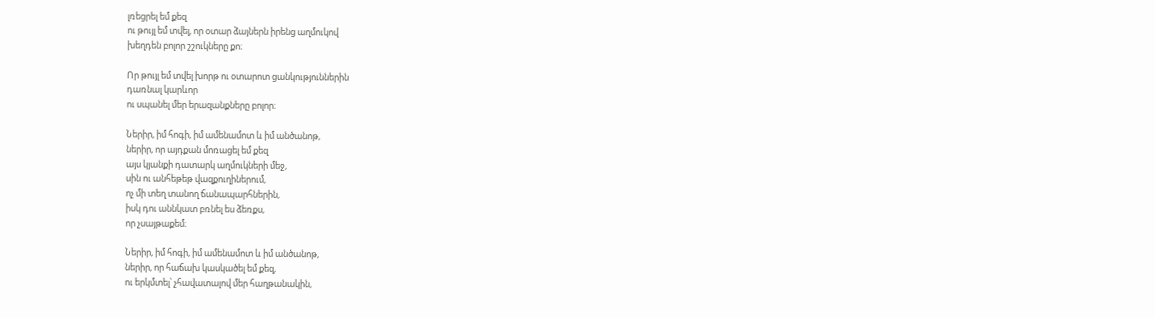լռեցրել եմ քեզ
ու թույլ եմ տվել, որ օտար ձայներն իրենց աղմուկով
խեղդեն բոլոր շշուկները քո։

Որ թույլ եմ տվել խորթ ու օտարոտ ցանկություններին
դառնալ կարևոր
ու սպանել մեր երազանքները բոլոր։

Ներիր, իմ հոգի, իմ ամենամոտ և իմ անծանոթ,
ներիր, որ այդքան մոռացել եմ քեզ
այս կյանքի դատարկ աղմուկների մեջ,
սին ու անհեթեթ վազքուղիներում,
ոչ մի տեղ տանող ճանապարհներին,
իսկ դու աննկատ բռնել ես ձեռքս,
որ չսայթաքեմ։

Ներիր, իմ հոգի, իմ ամենամոտ և իմ անծանոթ,
ներիր, որ հաճախ կասկածել եմ քեզ,
ու երկմտել՝ չհավատալով մեր հաղթանակին,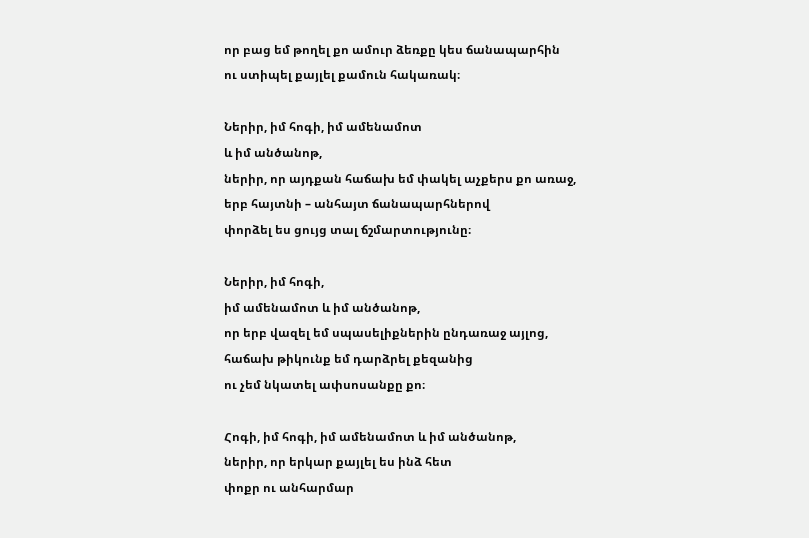որ բաց եմ թողել քո ամուր ձեռքը կես ճանապարհին
ու ստիպել քայլել քամուն հակառակ։

Ներիր, իմ հոգի, իմ ամենամոտ
և իմ անծանոթ,
ներիր, որ այդքան հաճախ եմ փակել աչքերս քո առաջ,
երբ հայտնի – անհայտ ճանապարհներով
փորձել ես ցույց տալ ճշմարտությունը։

Ներիր, իմ հոգի,
իմ ամենամոտ և իմ անծանոթ,
որ երբ վազել եմ սպասելիքներին ընդառաջ այլոց,
հաճախ թիկունք եմ դարձրել քեզանից
ու չեմ նկատել ափսոսանքը քո։

Հոգի, իմ հոգի, իմ ամենամոտ և իմ անծանոթ,
ներիր, որ երկար քայլել ես ինձ հետ
փոքր ու անհարմար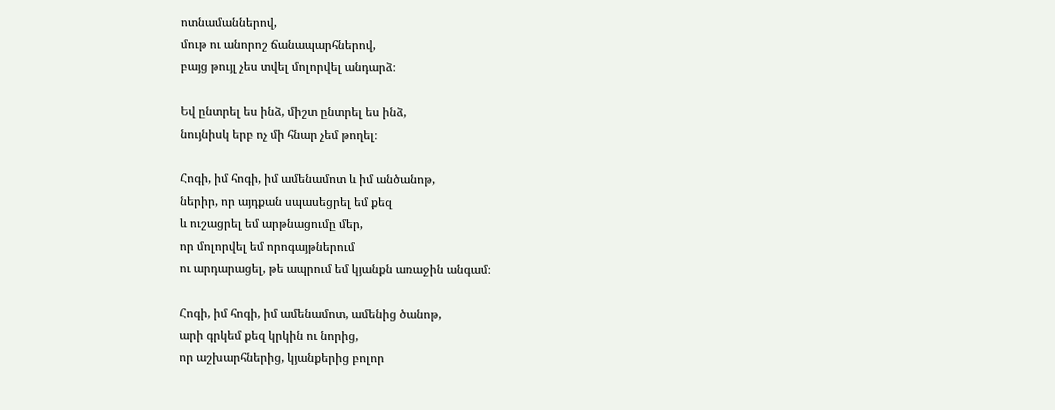ոտնամաններով,
մութ ու անորոշ ճանապարհներով,
բայց թույլ չես տվել մոլորվել անդարձ։

Եվ ընտրել ես ինձ, միշտ ընտրել ես ինձ,
նույնիսկ երբ ոչ մի հնար չեմ թողել։

Հոգի, իմ հոգի, իմ ամենամոտ և իմ անծանոթ,
ներիր, որ այդքան սպասեցրել եմ քեզ
և ուշացրել եմ արթնացումը մեր,
որ մոլորվել եմ որոգայթներում
ու արդարացել, թե ապրում եմ կյանքն առաջին անգամ։

Հոգի, իմ հոգի, իմ ամենամոտ, ամենից ծանոթ,
արի գրկեմ քեզ կրկին ու նորից,
որ աշխարհներից, կյանքերից բոլոր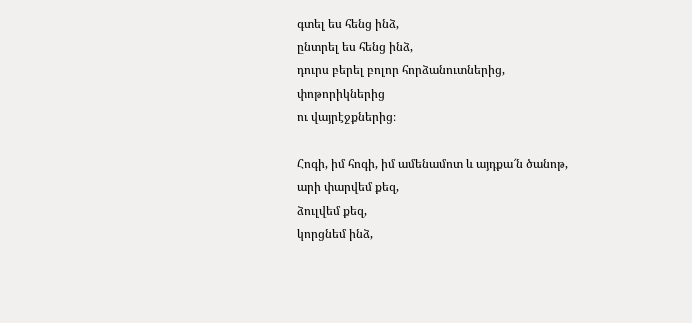գտել ես հենց ինձ,
ընտրել ես հենց ինձ,
դուրս բերել բոլոր հորձանուտներից,
փոթորիկներից
ու վայրէջքներից։

Հոգի, իմ հոգի, իմ ամենամոտ և այդքա՜ն ծանոթ,
արի փարվեմ քեզ,
ձուլվեմ քեզ,
կորցնեմ ինձ,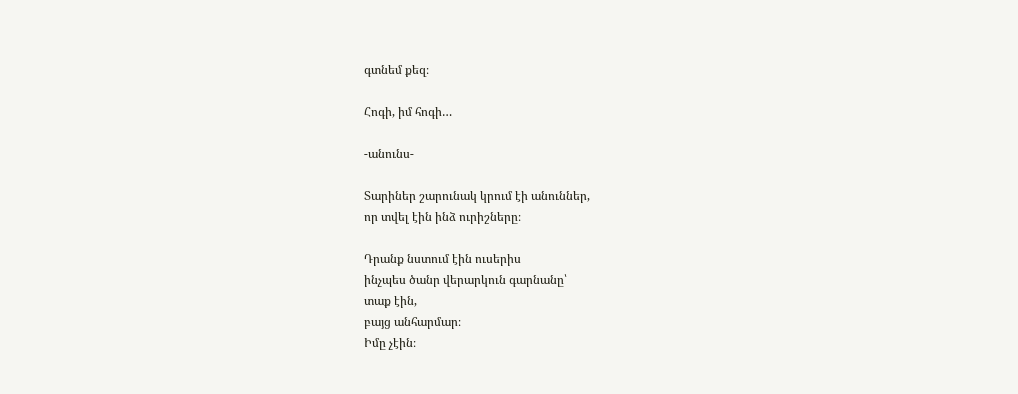գտնեմ քեզ։

Հոգի, իմ հոգի…

-անունս-

Տարիներ շարունակ կրում էի անուններ,
որ տվել էին ինձ ուրիշները։

Դրանք նստում էին ուսերիս
ինչպես ծանր վերարկուն գարնանը՝
տաք էին,
բայց անհարմար։
Իմը չէին։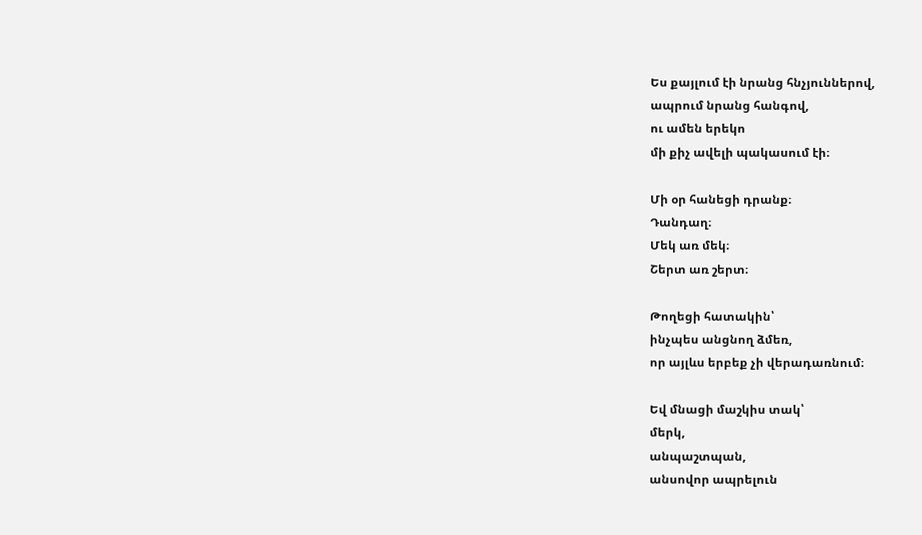Ես քայլում էի նրանց հնչյուններով,
ապրում նրանց հանգով,
ու ամեն երեկո
մի քիչ ավելի պակասում էի։

Մի օր հանեցի դրանք։
Դանդաղ։
Մեկ առ մեկ։
Շերտ առ շերտ։

Թողեցի հատակին՝
ինչպես անցնող ձմեռ,
որ այլևս երբեք չի վերադառնում։

Եվ մնացի մաշկիս տակ՝
մերկ,
անպաշտպան,
անսովոր ապրելուն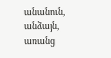անանուն,
անձայն,
առանց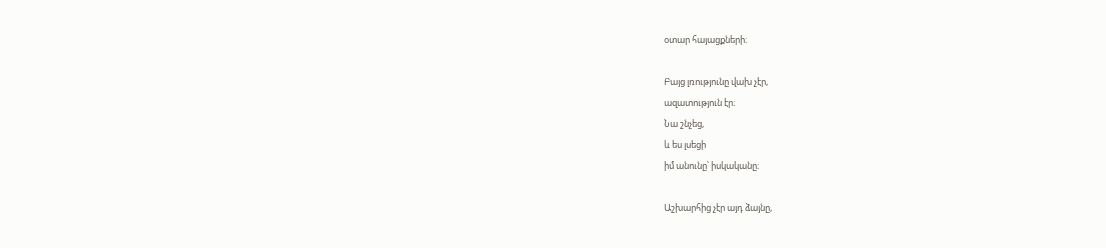օտար հայացքների։

Բայց լռությունը վախ չէր,
ազատություն էր։
Նա շնչեց,
և ես լսեցի
իմ անունը՝ իսկականը։

Աշխարհից չէր այդ ձայնը,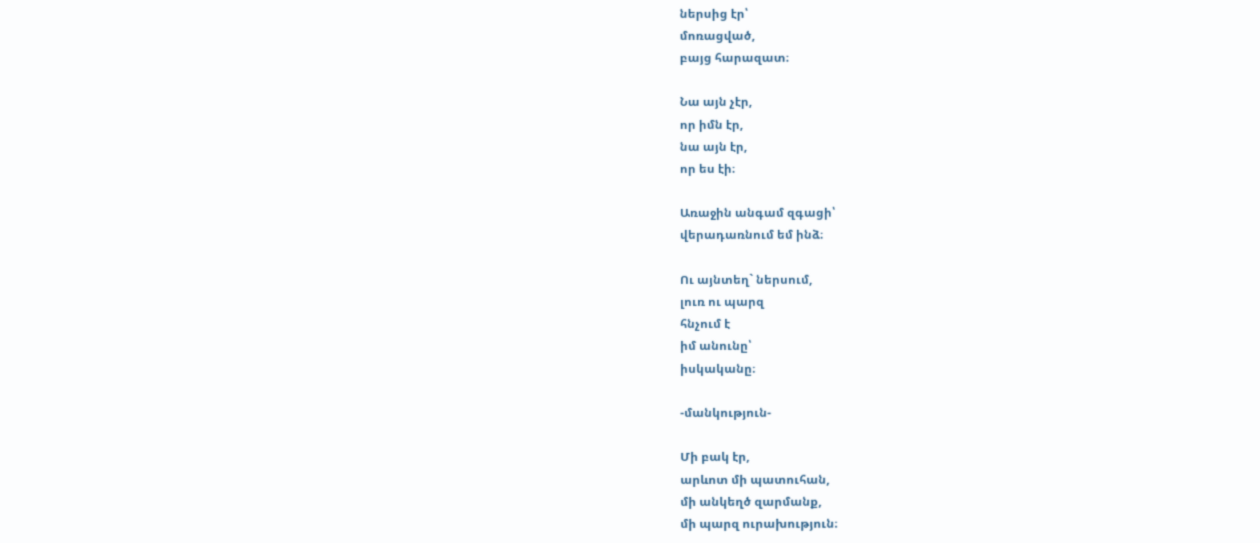ներսից էր՝
մոռացված,
բայց հարազատ։

Նա այն չէր,
որ իմն էր,
նա այն էր,
որ ես էի։

Առաջին անգամ զգացի՝
վերադառնում եմ ինձ։

Ու այնտեղ` ներսում,
լուռ ու պարզ
հնչում է
իմ անունը՝
իսկականը։

-մանկություն-

Մի բակ էր,
արևոտ մի պատուհան,
մի անկեղծ զարմանք,
մի պարզ ուրախություն։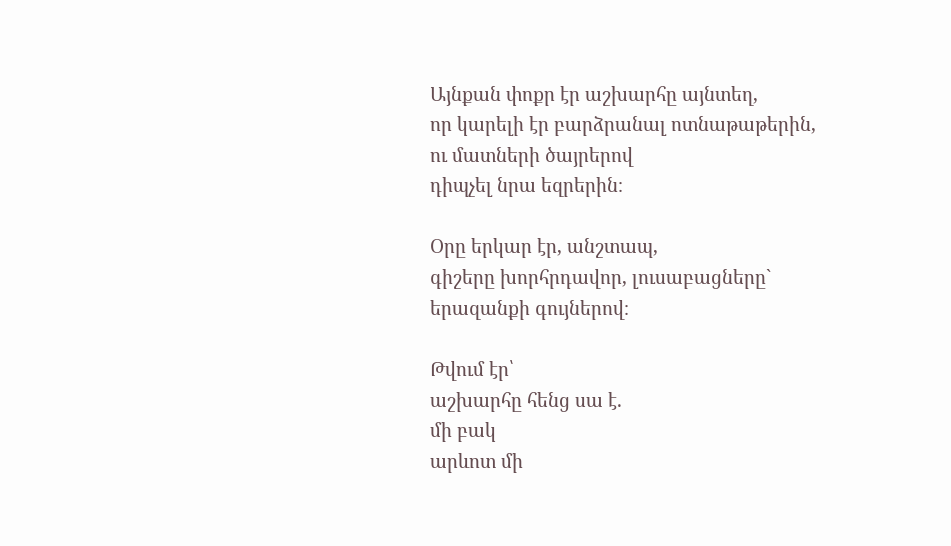Այնքան փոքր էր աշխարհը այնտեղ,
որ կարելի էր բարձրանալ ոտնաթաթերին,
ու մատների ծայրերով
դիպչել նրա եզրերին։

Օրը երկար էր, անշտապ,
գիշերը խորհրդավոր, լուսաբացները` երազանքի գույներով։

Թվում էր՝
աշխարհը հենց սա է.
մի բակ
արևոտ մի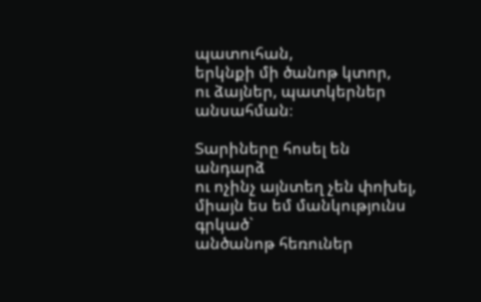պատուհան,
երկնքի մի ծանոթ կտոր,
ու ձայներ, պատկերներ անսահման։

Տարիները հոսել են անդարձ
ու ոչինչ այնտեղ չեն փոխել,
միայն ես եմ մանկությունս գրկած`
անծանոթ հեռուներ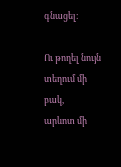գնացել։

Ու թողել նույն տեղում մի բակ,
արևոտ մի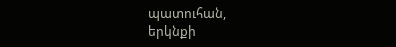պատուհան,
երկնքի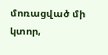մոռացված մի կտոր,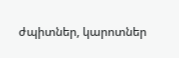ժպիտներ, կարոտներ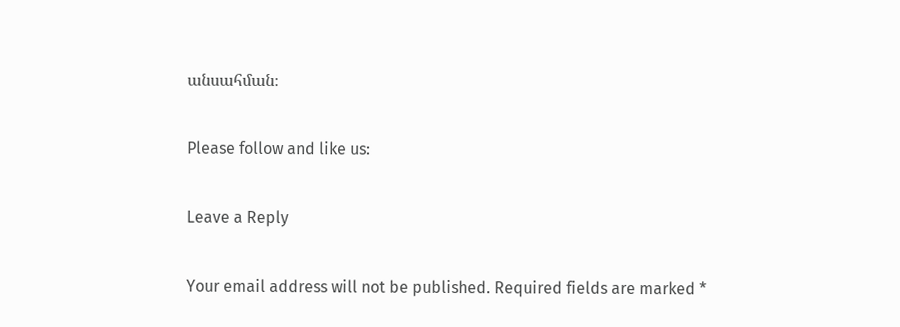անսահման։

Please follow and like us:

Leave a Reply

Your email address will not be published. Required fields are marked *